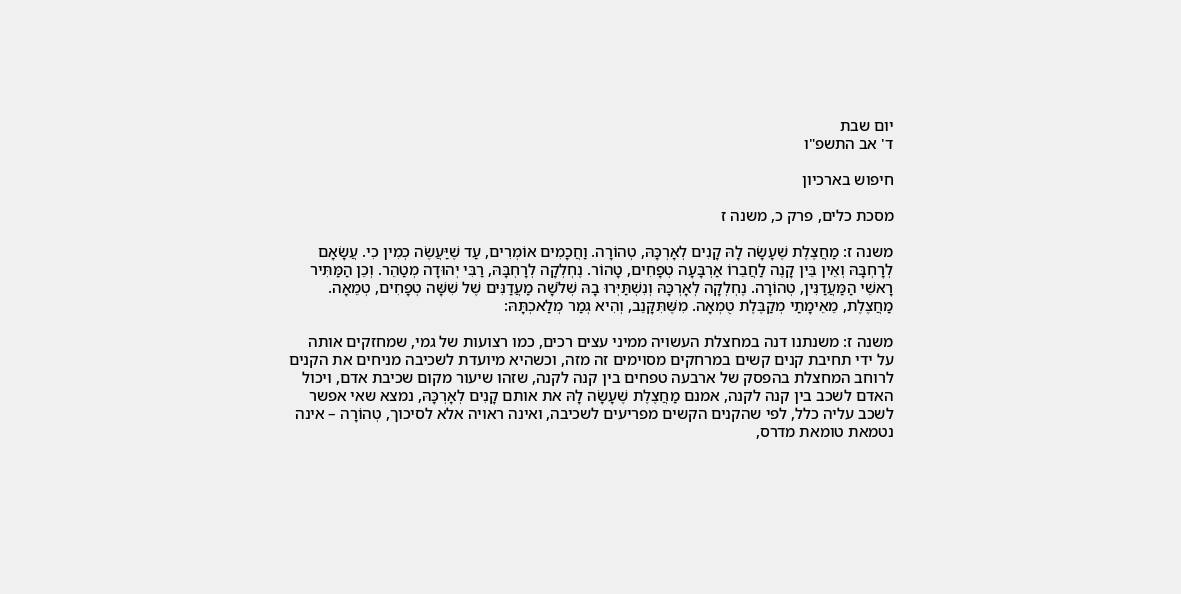יום שבת
ד' אב התשפ"ו

חיפוש בארכיון

מסכת כלים, פרק כ, משנה ז

משנה ז: מַחֲצֶלֶת שֶׁעָשָׂה לָהּ קָנִים לְאָרְכָּהּ, טְהוֹרָה. וַחֲכָמִים אוֹמְרִים, עַד שֶׁיַּעֲשֶׂה כְמִין כִי. עֲשָׂאָם לְרָחְבָּהּ וְאֵין בֵּין קָנֶה לַחֲבֵרוֹ אַרְבָּעָה טְפָחִים, טָהוֹר. נֶחְלְקָה לְרָחְבָּהּ, רַבִּי יְהוּדָה מְטַהֵר. וְכֵן הַמַּתִּיר רָאשֵׁי הַמַּעֲדַנִּין, טְהוֹרָה. נֶחְלְקָה לְאָרְכָּהּ וְנִשְׁתַּיְּרוּ בָהּ שְׁלֹשָׁה מַעֲדַנִּים שֶׁל שִׁשָּׁה טְפָחִים, טְמֵאָה. מַחֲצֶלֶת, מֵאֵימָתַי מְקַבֶּלֶת טֻמְאָה. מִשֶּׁתִּקָּנֵב, וְהִיא גְמַר מְלַאכְתָּהּ:

משנה ז: משנתנו דנה במחצלת העשויה ממיני עצים רכים, כמו רצועות של גמי, שמחזקים אותה על ידי תחיבת קנים קשים במרחקים מסוימים זה מזה, וכשהיא מיועדת לשכיבה מניחים את הקנים לרוחב המחצלת בהפסק של ארבעה טפחים בין קנה לקנה, שזהו שיעור מקום שכיבת אדם, ויכול האדם לשכב בין קנה לקנה, אמנם מַחֲצֶלֶת שֶׁעָשָׂה לָהּ את אותם קָנִים לְאָרְכָּהּ, נמצא שאי אפשר לשכב עליה כלל, לפי שהקנים הקשים מפריעים לשכיבה, ואינה ראויה אלא לסיכוך, טְהוֹרָה – אינה נטמאת טומאת מדרס,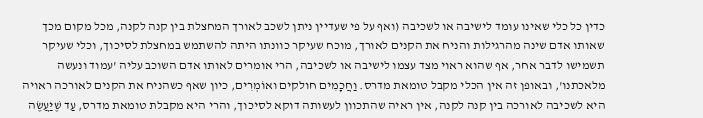כדין כל כלי שאינו עומד לישיבה או לשכיבה (ואף על פי שעדיין ניתן לשכב לאורך המחצלת בין קנה לקנה, מכל מקום מכך שאותו אדם שינה מהרגילות והניח את הקנים לאורך, מוכח שעיקר כוונתו היתה להשתמש במחצלת לסיכוך, וכלי שעיקר תשמישו לדבר אחר, אף שהוא ראוי מצד עצמו לישיבה או לשכיבה, הרי אומרים לאותו אדם השוכב עליה 'עמוד ונעשה מלאכתנו', ובאופן זה אין הכלי מקבל טומאת מדרס. וַחֲכָמִים חולקים ואוֹמְרִים, כיון שאף כשהניח את הקנים לאורכה ראויה היא לשכיבה לאורכה בין קנה לקנה, אין ראיה שהתכוון לעשותה דוקא לסיכוך, והרי היא מקבלת טומאת מדרס, עַד שֶׁיַּעֲשֶׂה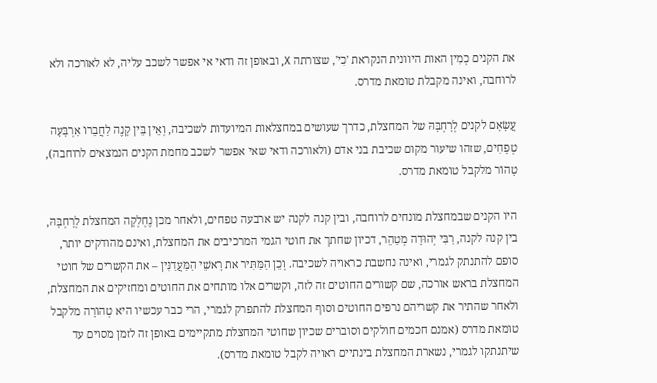את הקנים כְמִין האות היוונית הנקראת 'כִי', שצורתה X, ובאופן זה ודאי אי אפשר לשכב עליה, לא לאורכה ולא לרוחבה, ואינה מקבלת טומאת מדרס.

עֲשָׂאָם לקנים לְרָחְבָּהּ של המחצלת, כדרך שעושים במחצלאות המיועדות לשכיבה, וְאֵין בֵּין קָנֶה לַחֲבֵרוֹ אַרְבָּעָה טְפָחִים, שזהו שיעור מקום שכיבת בני אדם (ולאורכה ודאי שאי אפשר לשכב מחמת הקנים הנמצאים לרוחבה), טָהוֹר מלקבל טומאת מדרס.

היו הקנים שבמחצלת מונחים לרוחבה, ובין קנה לקנה יש ארבעה טפחים, ולאחר מכן נֶחְלְקָה המחצלת לְרָחְבָּהּ, בין קנה לקנה, רַבִּי יְהוּדָה מְטַהֵר, דכיון שחתך את חוטי הגמי המרכיבים את המחצלת, ואינם מהודקים יותר, סופם להתנתק לגמרי, ואינה נחשבת כראויה לשכיבה. וְכֵן הַמַּתִּיר את רָאשֵׁי הַמַּעֲדַנִּין – את הקשרים של חוטי המחצלת בראש אורכה, שם קשורים החוטים זה לזה, וקשרים אלו מותחים את החוטים ומחזיקים את המחצלת, ולאחר שהתיר את קשריהם נרפים החוטים וסוף המחצלת להתפרק לגמרי, הרי כבר עכשיו היא טְהוֹרָה מלקבל טומאת מדרס (אמנם חכמים חולקים וסוברים שכיון שחוטי המחצלת מתקיימים באופן זה לזמן מסוים עד שיתנתקו לגמרי, נשארת המחצלת בינתיים ראויה לקבל טומאת מדרס).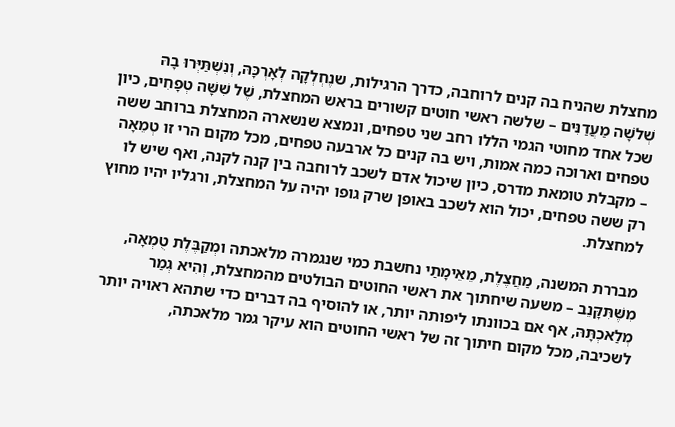מחצלת שהניח בה קנים לרוחבה, כדרך הרגילות, שנֶחְלְקָה לְאָרְכָּהּ, וְנִשְׁתַּיְּרוּ בָהּ שְׁלֹשָׁה מַעֲדַנִּים – שלשה ראשי חוטים קשורים בראש המחצלת, שֶׁל שִׁשָּׁה טְפָחִים, כיון שכל אחד מחוטי הגמי הללו רחב שני טפחים, ונמצא שנשארה המחצלת ברוחב ששה טפחים וארוכה כמה אמות, ויש בה קנים כל ארבעה טפחים, מכל מקום הרי זו טְמֵאָה – מקבלת טומאת מדרס, כיון שיכול אדם לשכב לרוחבה בין קנה לקנה, ואף שיש לו רק ששה טפחים, יכול הוא לשכב באופן שרק גופו יהיה על המחצלת, ורגליו יהיו מחוץ למחצלת.

מבררת המשנה, מַחֲצֶלֶת, מֵאֵימָתַי נחשבת כמי שנגמרה מלאכתה ומְקַבֶּלֶת טֻמְאָה, מִשֶּׁתִּקָּנֵב – משעה שיחתוך את ראשי החוטים הבולטים מהמחצלת, וְהִיא גְמַר מְלַאכְתָּהּ, אף אם בכוונתו ליפותה יותר, או להוסיף בה דברים כדי שתהא ראויה יותר לשכיבה, מכל מקום חיתוך זה של ראשי החוטים הוא עיקר גמר מלאכתה,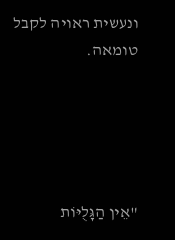ונעשית ראויה לקבל טומאה.





"אֵין הַגָּלֻיּוֹת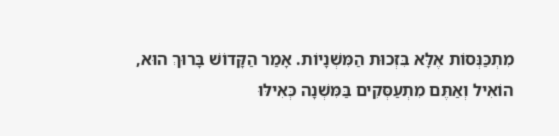מִתְכַּנְּסוֹת אֶלָּא בִּזְכוּת הַמִּשְׁנָיוֹת. אָמַר הַקָּדוֹשׁ בָּרוּךְ הוּא,
הוֹאִיל וְאַתֶּם מִתְעַסְּקִים בַּמִּשְׁנָה כְּאִילּוּ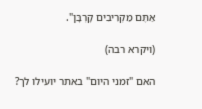אַתֶּם מַקְרִיבִים קָרְבָּן".

(ויקרא רבה)

האם "זמני היום" באתר יועילו לך?